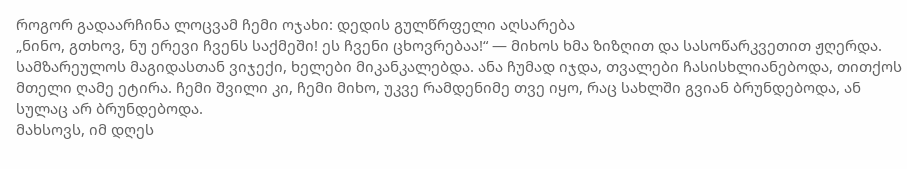როგორ გადაარჩინა ლოცვამ ჩემი ოჯახი: დედის გულწრფელი აღსარება
„ნინო, გთხოვ, ნუ ერევი ჩვენს საქმეში! ეს ჩვენი ცხოვრებაა!“ — მიხოს ხმა ზიზღით და სასოწარკვეთით ჟღერდა. სამზარეულოს მაგიდასთან ვიჯექი, ხელები მიკანკალებდა. ანა ჩუმად იჯდა, თვალები ჩასისხლიანებოდა, თითქოს მთელი ღამე ეტირა. ჩემი შვილი კი, ჩემი მიხო, უკვე რამდენიმე თვე იყო, რაც სახლში გვიან ბრუნდებოდა, ან სულაც არ ბრუნდებოდა.
მახსოვს, იმ დღეს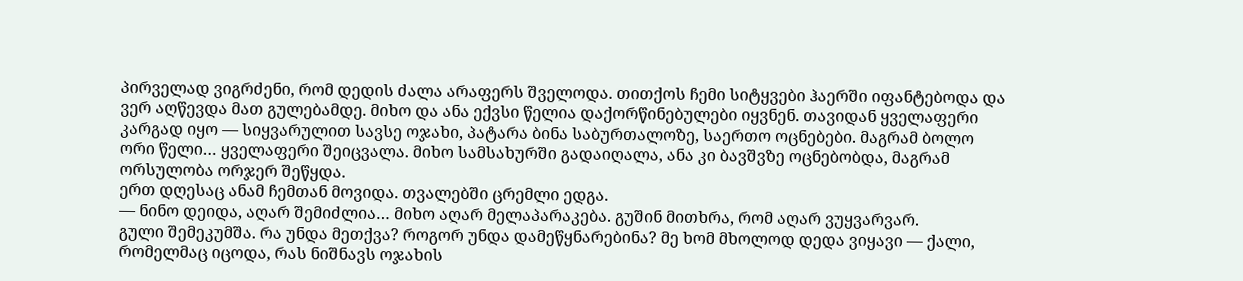პირველად ვიგრძენი, რომ დედის ძალა არაფერს შველოდა. თითქოს ჩემი სიტყვები ჰაერში იფანტებოდა და ვერ აღწევდა მათ გულებამდე. მიხო და ანა ექვსი წელია დაქორწინებულები იყვნენ. თავიდან ყველაფერი კარგად იყო — სიყვარულით სავსე ოჯახი, პატარა ბინა საბურთალოზე, საერთო ოცნებები. მაგრამ ბოლო ორი წელი… ყველაფერი შეიცვალა. მიხო სამსახურში გადაიღალა, ანა კი ბავშვზე ოცნებობდა, მაგრამ ორსულობა ორჯერ შეწყდა.
ერთ დღესაც ანამ ჩემთან მოვიდა. თვალებში ცრემლი ედგა.
— ნინო დეიდა, აღარ შემიძლია… მიხო აღარ მელაპარაკება. გუშინ მითხრა, რომ აღარ ვუყვარვარ.
გული შემეკუმშა. რა უნდა მეთქვა? როგორ უნდა დამეწყნარებინა? მე ხომ მხოლოდ დედა ვიყავი — ქალი, რომელმაც იცოდა, რას ნიშნავს ოჯახის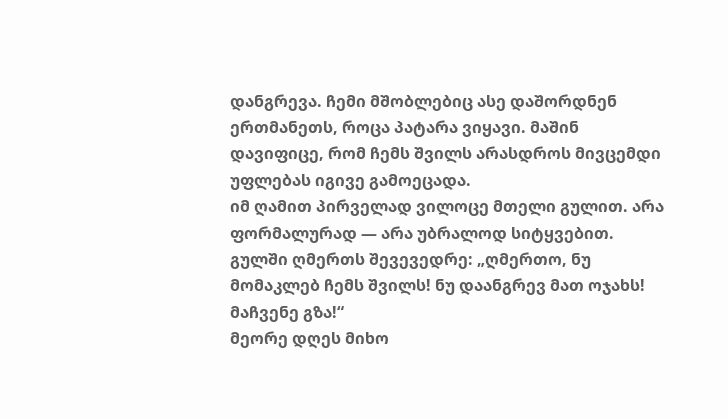დანგრევა. ჩემი მშობლებიც ასე დაშორდნენ ერთმანეთს, როცა პატარა ვიყავი. მაშინ დავიფიცე, რომ ჩემს შვილს არასდროს მივცემდი უფლებას იგივე გამოეცადა.
იმ ღამით პირველად ვილოცე მთელი გულით. არა ფორმალურად — არა უბრალოდ სიტყვებით. გულში ღმერთს შევევედრე: „ღმერთო, ნუ მომაკლებ ჩემს შვილს! ნუ დაანგრევ მათ ოჯახს! მაჩვენე გზა!“
მეორე დღეს მიხო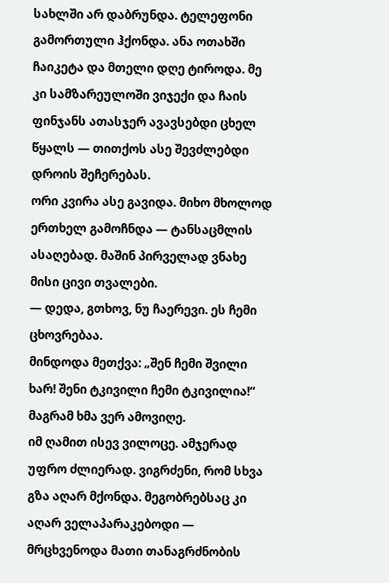სახლში არ დაბრუნდა. ტელეფონი გამორთული ჰქონდა. ანა ოთახში ჩაიკეტა და მთელი დღე ტიროდა. მე კი სამზარეულოში ვიჯექი და ჩაის ფინჯანს ათასჯერ ავავსებდი ცხელ წყალს — თითქოს ასე შევძლებდი დროის შეჩერებას.
ორი კვირა ასე გავიდა. მიხო მხოლოდ ერთხელ გამოჩნდა — ტანსაცმლის ასაღებად. მაშინ პირველად ვნახე მისი ცივი თვალები.
— დედა, გთხოვ, ნუ ჩაერევი. ეს ჩემი ცხოვრებაა.
მინდოდა მეთქვა: „შენ ჩემი შვილი ხარ! შენი ტკივილი ჩემი ტკივილია!“ მაგრამ ხმა ვერ ამოვიღე.
იმ ღამით ისევ ვილოცე. ამჯერად უფრო ძლიერად. ვიგრძენი, რომ სხვა გზა აღარ მქონდა. მეგობრებსაც კი აღარ ველაპარაკებოდი — მრცხვენოდა მათი თანაგრძნობის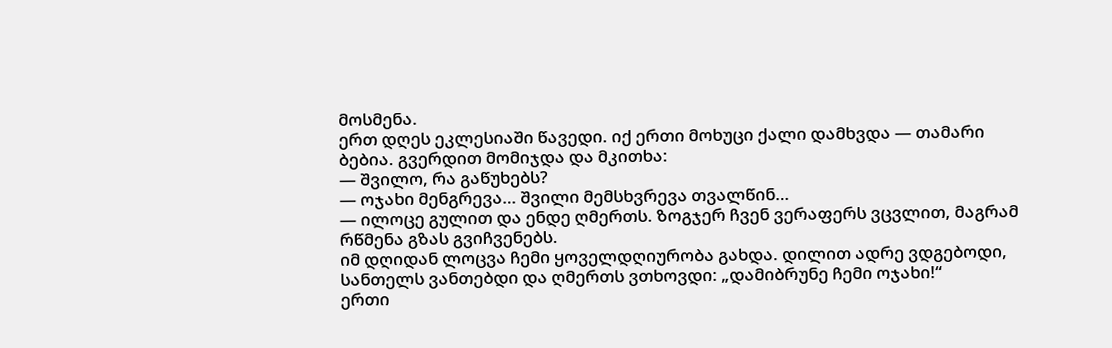მოსმენა.
ერთ დღეს ეკლესიაში წავედი. იქ ერთი მოხუცი ქალი დამხვდა — თამარი ბებია. გვერდით მომიჯდა და მკითხა:
— შვილო, რა გაწუხებს?
— ოჯახი მენგრევა… შვილი მემსხვრევა თვალწინ…
— ილოცე გულით და ენდე ღმერთს. ზოგჯერ ჩვენ ვერაფერს ვცვლით, მაგრამ რწმენა გზას გვიჩვენებს.
იმ დღიდან ლოცვა ჩემი ყოველდღიურობა გახდა. დილით ადრე ვდგებოდი, სანთელს ვანთებდი და ღმერთს ვთხოვდი: „დამიბრუნე ჩემი ოჯახი!“
ერთი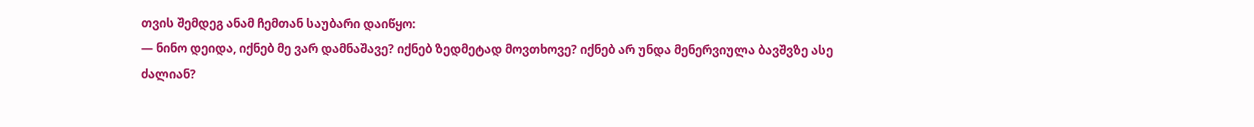თვის შემდეგ ანამ ჩემთან საუბარი დაიწყო:
— ნინო დეიდა, იქნებ მე ვარ დამნაშავე? იქნებ ზედმეტად მოვთხოვე? იქნებ არ უნდა მენერვიულა ბავშვზე ასე ძალიან?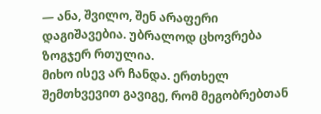— ანა, შვილო, შენ არაფერი დაგიშავებია. უბრალოდ ცხოვრება ზოგჯერ რთულია.
მიხო ისევ არ ჩანდა. ერთხელ შემთხვევით გავიგე, რომ მეგობრებთან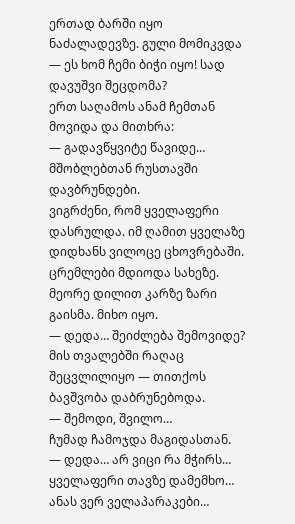ერთად ბარში იყო ნაძალადევზე. გული მომიკვდა — ეს ხომ ჩემი ბიჭი იყო! სად დავუშვი შეცდომა?
ერთ საღამოს ანამ ჩემთან მოვიდა და მითხრა:
— გადავწყვიტე წავიდე… მშობლებთან რუსთავში დავბრუნდები.
ვიგრძენი, რომ ყველაფერი დასრულდა. იმ ღამით ყველაზე დიდხანს ვილოცე ცხოვრებაში. ცრემლები მდიოდა სახეზე.
მეორე დილით კარზე ზარი გაისმა. მიხო იყო.
— დედა… შეიძლება შემოვიდე?
მის თვალებში რაღაც შეცვლილიყო — თითქოს ბავშვობა დაბრუნებოდა.
— შემოდი, შვილო…
ჩუმად ჩამოჯდა მაგიდასთან.
— დედა… არ ვიცი რა მჭირს… ყველაფერი თავზე დამემხო… ანას ვერ ველაპარაკები…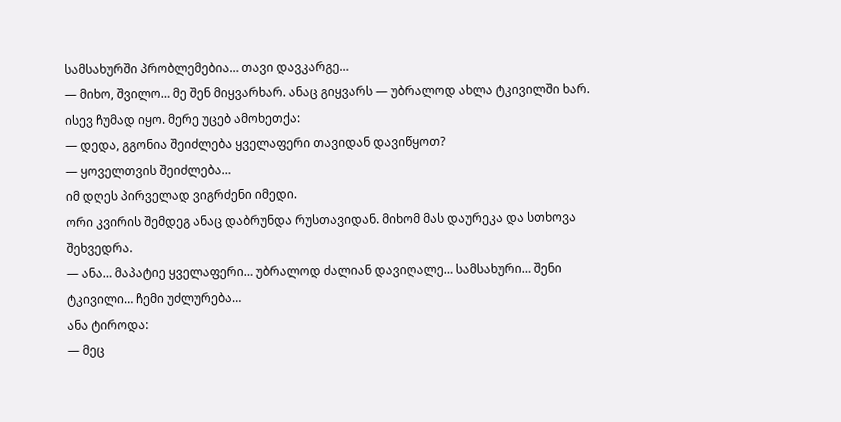სამსახურში პრობლემებია… თავი დავკარგე…
— მიხო, შვილო… მე შენ მიყვარხარ. ანაც გიყვარს — უბრალოდ ახლა ტკივილში ხარ.
ისევ ჩუმად იყო. მერე უცებ ამოხეთქა:
— დედა, გგონია შეიძლება ყველაფერი თავიდან დავიწყოთ?
— ყოველთვის შეიძლება…
იმ დღეს პირველად ვიგრძენი იმედი.
ორი კვირის შემდეგ ანაც დაბრუნდა რუსთავიდან. მიხომ მას დაურეკა და სთხოვა შეხვედრა.
— ანა… მაპატიე ყველაფერი… უბრალოდ ძალიან დავიღალე… სამსახური… შენი ტკივილი… ჩემი უძლურება…
ანა ტიროდა:
— მეც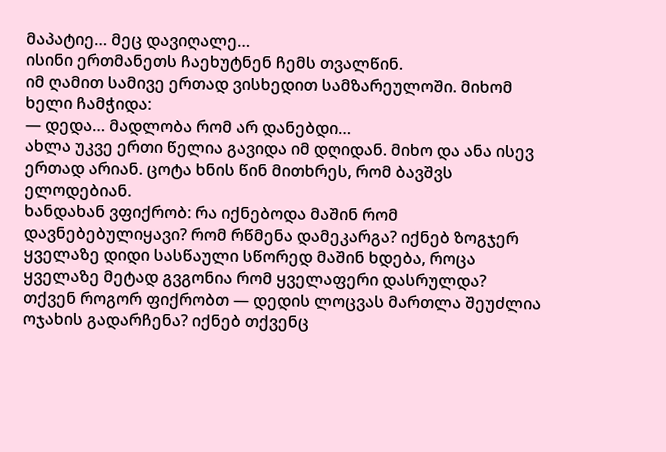მაპატიე… მეც დავიღალე…
ისინი ერთმანეთს ჩაეხუტნენ ჩემს თვალწინ.
იმ ღამით სამივე ერთად ვისხედით სამზარეულოში. მიხომ ხელი ჩამჭიდა:
— დედა… მადლობა რომ არ დანებდი…
ახლა უკვე ერთი წელია გავიდა იმ დღიდან. მიხო და ანა ისევ ერთად არიან. ცოტა ხნის წინ მითხრეს, რომ ბავშვს ელოდებიან.
ხანდახან ვფიქრობ: რა იქნებოდა მაშინ რომ დავნებებულიყავი? რომ რწმენა დამეკარგა? იქნებ ზოგჯერ ყველაზე დიდი სასწაული სწორედ მაშინ ხდება, როცა ყველაზე მეტად გვგონია რომ ყველაფერი დასრულდა?
თქვენ როგორ ფიქრობთ — დედის ლოცვას მართლა შეუძლია ოჯახის გადარჩენა? იქნებ თქვენც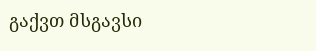გაქვთ მსგავსი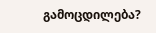გამოცდილება?